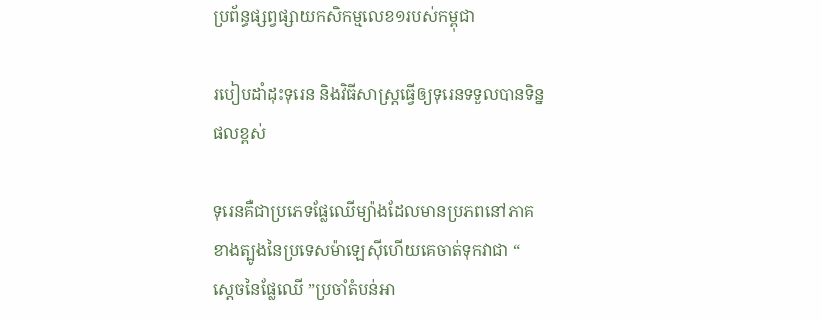ប្រព័ន្ធផ្សព្វផ្សាយកសិកម្មលេខ១របស់កម្ពុជា

របៀបដាំដុះទុរេន និងវិធីសាស្ត្រធ្វើឲ្យទុរេនទទួលបានទិន្នផលខ្ពស់

ទុរេនគឺជាប្រភេទផ្លែឈើម្យ៉ាងដែលមានប្រភពនៅភាគខាងត្បូងនៃប្រទេសម៉ាឡេស៊ីហើយគេចាត់ទុកវាជា “ ស្ដេចនៃផ្លែឈើ ”ប្រចាំតំបន់អា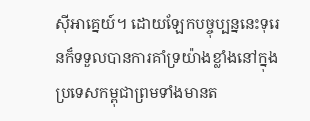ស៊ីអាគ្នេយ៍។ ដោយឡែកបច្ចុប្បន្ននេះទុរេនក៏ទទួលបានការគាំទ្រយ៉ាងខ្លាំងនៅក្នុងប្រទេសកម្ពុជាព្រមទាំងមានត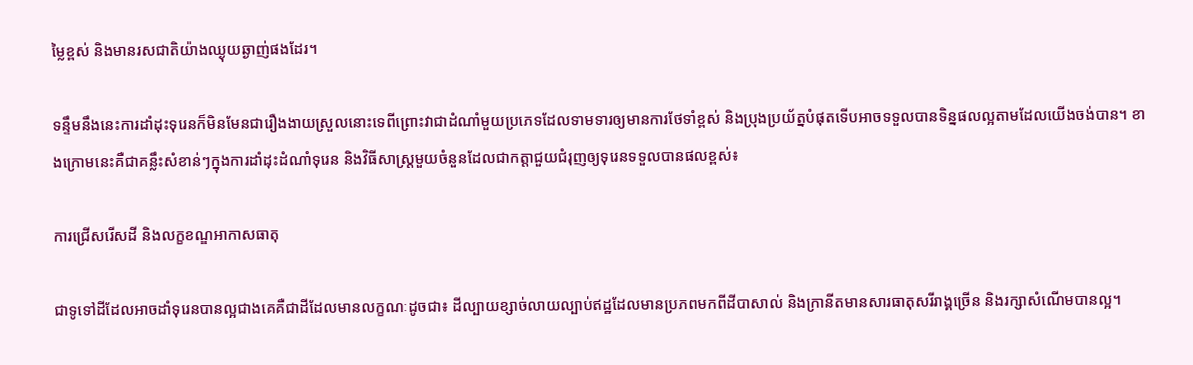ម្លៃខ្ពស់ និងមានរសជាតិយ៉ាងឈ្ងុយឆ្ងាញ់ផងដែរ។

ទន្ទឹមនឹងនេះការដាំដុះទុរេនក៏មិនមែនជារឿងងាយស្រួលនោះទេពីព្រោះវាជាដំណាំមួយប្រភេទដែលទាមទារឲ្យមានការថែទាំខ្ពស់ និងប្រុងប្រយ័ត្នបំផុតទើបអាចទទួលបានទិន្នផលល្អតាមដែលយើងចង់បាន។ ខាងក្រោមនេះគឺជាគន្លឹះសំខាន់ៗក្នុងការដាំដុះដំណាំទុរេន និងវិធីសាស្ត្រមួយចំនួនដែលជាកត្តាជួយជំរុញឲ្យទុរេនទទួលបានផលខ្ពស់៖

ការជ្រើសរើសដី និងលក្ខខណ្ឌអាកាសធាតុ

ជាទូទៅដីដែលអាចដាំទុរេនបានល្អជាងគេគឺជាដីដែលមានលក្ខណៈដូចជា៖ ដីល្បាយខ្សាច់លាយល្បាប់ឥដ្ឋដែលមានប្រភពមកពីដីបាសាល់ និងក្រានីតមានសារធាតុសរីរាង្គច្រើន និងរក្សាសំណើមបានល្អ។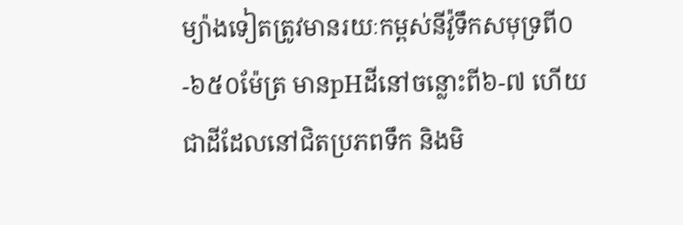ម្យ៉ាងទៀតត្រូវមានរយៈកម្ពស់នីវ៉ូទឹកសមុទ្រពី០-៦៥០ម៉ែត្រ មានpHដីនៅចន្លោះពី៦-៧ ហើយជាដីដែលនៅជិតប្រភពទឹក និងមិ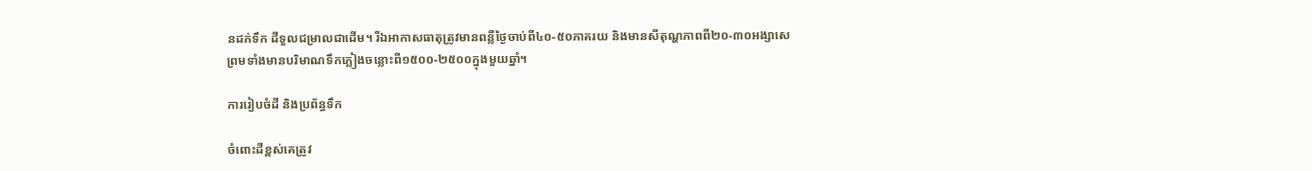នដក់ទឹក ដីទួលជម្រាលជាដើម។ រីឯអាកាសធាតុត្រូវមានពន្លឺថ្ងៃចាប់ពី៤០-៥០ភាគរយ និងមានសីតុណ្ហភាពពី២០-៣០អង្សាសេ ព្រមទាំងមានបរិមាណទឹកភ្លៀងចន្លោះពី១៥០០-២៥០០ក្នុងមួយឆ្នាំ។

ការរៀបចំដី និងប្រព័ន្ធទឹក

ចំពោះដីខ្ពស់គេត្រូវ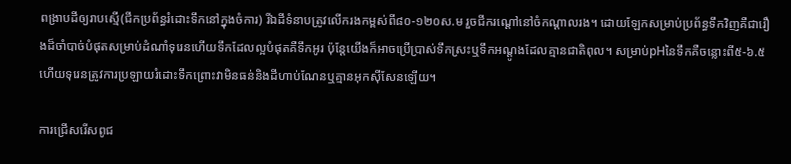ពង្រាបដីឲ្យរាបស្មើ(ជីកប្រព័ន្ធរំដោះទឹកនៅក្នុងចំការ) រីឯដីទំនាបត្រូវលើករងកម្ពស់ពី៨០-១២០ស.ម រួចជីករណ្ដៅនៅចំកណ្ដាលរង។ ដោយឡែកសម្រាប់ប្រព័ន្ធទឹកវិញគឺជារឿងដ៏ចាំបាច់បំផុតសម្រាប់ដំណាំទុរេនហើយទឹកដែលល្អបំផុតគឺទឹកអូរ ប៉ុន្តែយើងក៏អាចប្រើប្រាស់ទឹកស្រះឬទឹកអណ្ដូងដែលគ្មានជាតិពុល។ សម្រាប់pHនៃទឹកគឺចន្លោះពី៥-៦.៥ ហើយទុរេនត្រូវការប្រឡាយរំដោះទឹកព្រោះវាមិនធន់និងដីហាប់ណែនឬគ្មានអុកស៊ីសែនឡើយ។

ការជ្រើសរើសពូជ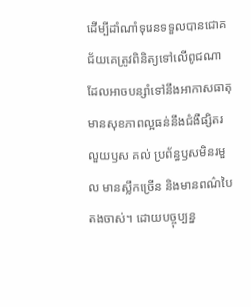ដើម្បីដាំណាំទុរេនទទួលបានជោគជ័យគេត្រូវពិនិត្យទៅលើពូជណាដែលអាចបន្សាំទៅនឹងអាកាសធាតុ មានសុខភាពល្អធន់នឹងជំងឺផ្សិតរលួយឫស គល់ ប្រព័ន្ធឫសមិនរមួល មានស្លឹកច្រើន និងមានពណ៌បៃតងចាស់។ ដោយបច្ចុប្បន្ន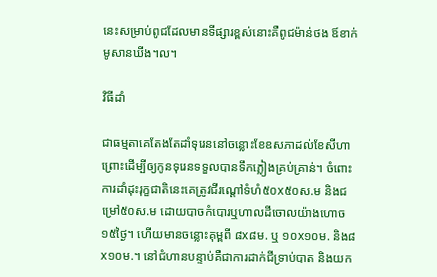នេះសម្រាប់ពូជដែលមានទីផ្សារខ្ពស់នោះគឺពូជម៉ាន់ថង ឪខាក់ មូសានឃីង។ល។

វិធីដាំ

ជាធម្មតាគេតែងតែដាំទុរេននៅចន្លោះខែឧសភាដល់ខែសីហាព្រោះដើម្បីឲ្យកូនទុរេនទទួលបានទឹកភ្លៀងគ្រប់គ្រាន់។ ចំពោះការដាំដុះរុក្ខជាតិនេះគេត្រូវជីរណ្ដៅទំហំ៥០x៥០ស.ម និងជម្រៅ៥០ស.ម ដោយបាចកំបោរឬហាលដីចោលយ៉ាងហោច១៥ថ្ងៃ។ ហើយមានចន្លោះគុម្ពពី ៨x៨ម. ឬ ១០x១០ម. និង៨x១០ម.។ នៅជំហានបន្ទាប់គឺជាការដាក់ជីទ្រាប់បាត និងយក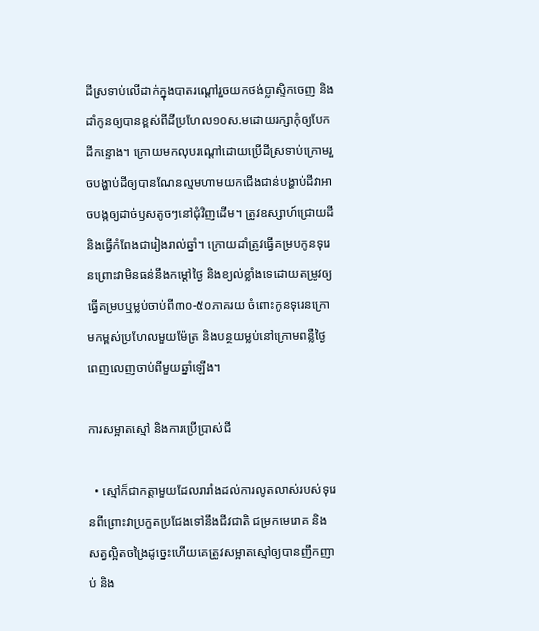ដីស្រទាប់លើដាក់ក្នុងបាតរណ្ដៅរួចយកថង់ប្លាស្ទិកចេញ និងដាំកូនឲ្យបានខ្ពស់ពីដីប្រហែល១០ស.មដោយរក្សាកុំឲ្យបែកដីកន្ទោង។ ក្រោយមកលុបរណ្ដៅដោយប្រើដីស្រទាប់ក្រោមរួចបង្ហាប់ដីឲ្យបានណែនល្មមហាមយកជើងជាន់បង្ហាប់ដីវាអាចបង្កឲ្យដាច់ឫសតូចៗនៅជុំវិញដើម។ ត្រូវឧស្សាហ៍ជ្រោយដី និងធ្វើកំពែងជារៀងរាល់ឆ្នាំ។ ក្រោយដាំត្រូវធ្វើគម្របកូនទុរេនព្រោះវាមិនធន់នឹងកម្ដៅថ្ងៃ និងខ្យល់ខ្លាំងទេដោយតម្រូវឲ្យធ្វើគម្របឬម្លប់ចាប់ពី៣០-៥០ភាគរយ ចំពោះកូនទុរេនក្រោមកម្ពស់ប្រហែលមួយម៉ែត្រ និងបន្ថយម្លប់នៅក្រោមពន្លឺថ្ងៃពេញលេញចាប់ពីមួយឆ្នាំឡើង។

ការសម្អាតស្មៅ និងការប្រើប្រាស់ជី

  • ស្មៅក៏ជាកត្តាមួយដែលរារាំងដល់ការលូតលាស់របស់ទុរេនពីព្រោះវាប្រកួតប្រជែងទៅនឹងជីវជាតិ ជម្រកមេរោគ និងសត្វល្អិតចង្រៃដូច្នេះហើយគេត្រូវសម្អាតស្មៅឲ្យបានញឹកញាប់ និង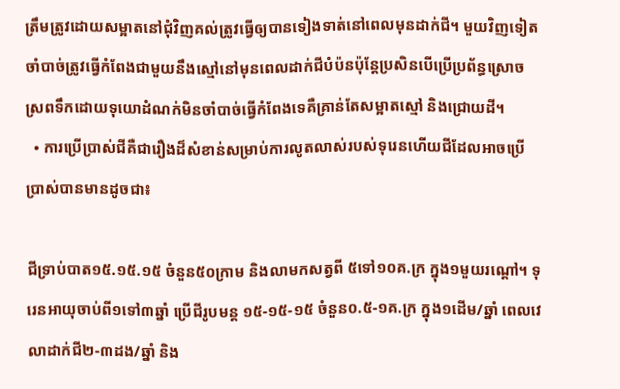ត្រឹមត្រូវដោយសម្អាតនៅជុំវិញគល់ត្រូវធ្វើឲ្យបានទៀងទាត់នៅពេលមុនដាក់ជី។ មួយវិញទៀតចាំបាច់ត្រូវធ្វើកំពែងជាមួយនឹងស្មៅនៅមុនពេលដាក់ជីបំប៉នប៉ុន្តែប្រសិនបើប្រើប្រព័ន្ធស្រោចស្រពទឹកដោយទុយោដំណក់មិនចាំបាច់ធ្វើកំពែងទេគឺគ្រាន់តែសម្អាតស្មៅ និងជ្រោយដី។
  • ការប្រើប្រាស់ជីគឺជារឿងដ៏សំខាន់សម្រាប់ការលូតលាស់របស់ទុរេនហើយជីដែលអាចប្រើប្រាស់បានមានដូចជា៖

ជីទ្រាប់បាត១៥.១៥.១៥ ចំនួន៥០ក្រាម និងលាមកសត្វពី ៥ទៅ១០គ.ក្រ ក្នុង១មួយរណ្ដៅ។ ទុរេនអាយុចាប់ពី១ទៅ៣ឆ្នាំ ប្រើជីរូបមន្ត ១៥-១៥-១៥ ចំនួន០.៥-១គ.ក្រ ក្នុង១ដើម/ឆ្នាំ ពេលវេលាដាក់ជី២-៣ដង/ឆ្នាំ និង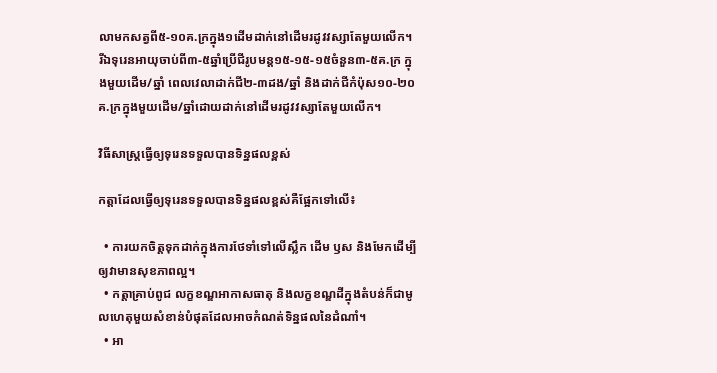លាមកសត្វពី៥-១០គ.ក្រក្នុង១ដើមដាក់នៅដើមរដូវវស្សាតែមួយលើក។ រីឯទុរេនអាយុចាប់ពី៣-៥ឆ្នាំប្រើជីរូបមន្ត១៥-១៥-១៥ចំនួន៣-៥គ.ក្រ ក្នុងមួយដើម/ឆ្នាំ ពេលវេលាដាក់ជី២-៣ដង/ឆ្នាំ និងដាក់ជីកំប៉ុស១០-២០គ.ក្រក្នុងមួយដើម/ឆ្នាំដោយដាក់នៅដើមរដូវវស្សាតែមួយលើក។

វិធីសាស្រ្តធ្វើឲ្យទុរេនទទួលបានទិន្នផលខ្ពស់

កត្តាដែលធ្វើឲ្យទុរេនទទួលបានទិន្នផលខ្ពស់គឺផ្អែកទៅលើ៖

  • ការយកចិត្តទុកដាក់ក្នុងការថែទាំទៅលើស្លឹក ដើម ឫស និងមែកដើម្បីឲ្យវាមានសុខភាពល្អ។
  • កត្តាគ្រាប់ពូជ លក្ខខណ្ឌអាកាសធាតុ និងលក្ខខណ្ឌដីក្នុងតំបន់ក៏ជាមូលហេតុមួយសំខាន់បំផុតដែលអាចកំណត់ទិន្នផលនៃដំណាំ។
  • អា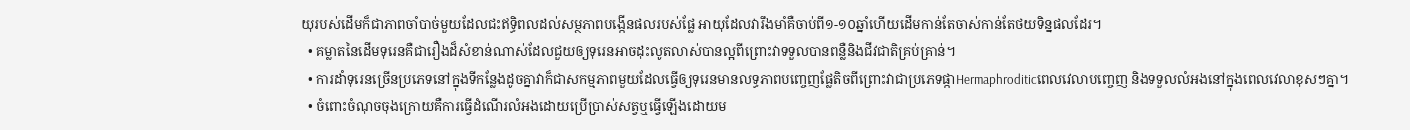យុរបស់ដើមក៏ជាភាពចាំបាច់មួយដែលជះឥទ្ធិពលដល់សម្ថភាពបង្កើនផលរបស់ផ្លែ អាយុដែលវារឹងមាំគឺចាប់ពី១-១០ឆ្នាំហើយដើមកាន់តែចាស់កាន់តែថយទិន្នផលដែរ។
  • គម្លាតនៃដើមទុរេនគឺជារឿងដ៏សំខាន់ណាស់ដែលជួយឲ្យទុរេនអាចដុះលូតលាស់បានល្អពីព្រោះវាទទួលបានពន្លឺនិងជីវជាតិគ្រប់គ្រាន់។
  • ការដាំទុរេនច្រើនប្រភេទនៅក្នុងទីកន្លែងដូចគ្នាវាក៏ជាសកម្មភាពមួយដែលធ្វើឲ្យទុរេនមានលទ្ធភាពបញ្ចេញផ្លែតិចពីព្រោះវាជាប្រភេទផ្កាHermaphroditicពេលវេលាបញ្ចេញ និងទទួលលំអងនៅក្នុងពេលវេលាខុសៗគ្នា។
  • ចំពោះចំណុចចុងក្រោយគឺការធ្វើដំណើរលំអងដោយប្រើប្រាស់សត្វឬធ្វើឡើងដោយម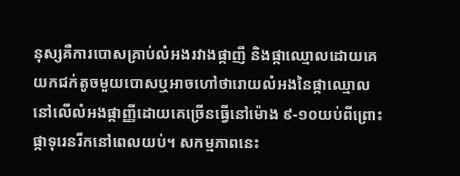នុស្សគឺការបោសគ្រាប់លំអងរវាងផ្កាញី និងផ្កាឈ្មោលដោយគេយកជក់តូចមួយបោសឬអាចហៅថារោយលំអងនៃផ្កាឈ្មោលនៅលើលំអងផ្កាញ្ញីដោយគេច្រើនធ្វើនៅម៉ោង ៩-១០យប់ពីព្រោះផ្កាទុរេនរីកនៅពេលយប់។ សកម្មភាពនេះ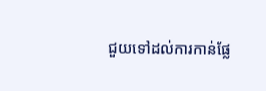ជួយទៅដល់ការកាន់ផ្លែ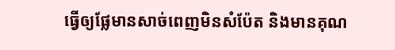ធ្វើឲ្យផ្លែមានសាច់ពេញមិនសំប៉ែត និងមានគុណ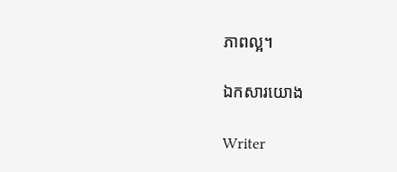ភាពល្អ។

ឯកសារយោង

Writer